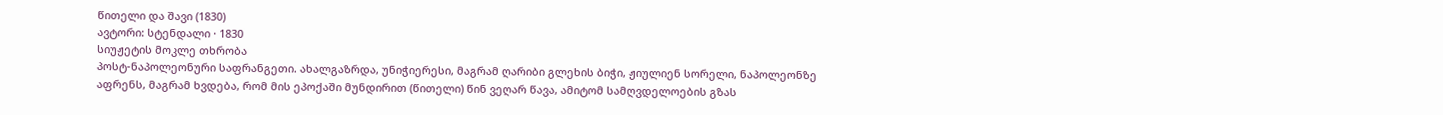წითელი და შავი (1830)
ავტორი: სტენდალი · 1830
სიუჟეტის მოკლე თხრობა
პოსტ-ნაპოლეონური საფრანგეთი. ახალგაზრდა, უნიჭიერესი, მაგრამ ღარიბი გლეხის ბიჭი, ჟიულიენ სორელი, ნაპოლეონზე აფრენს, მაგრამ ხვდება, რომ მის ეპოქაში მუნდირით (წითელი) წინ ვეღარ წავა, ამიტომ სამღვდელოების გზას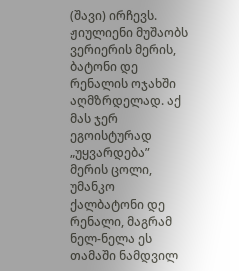(შავი) ირჩევს.
ჟიულიენი მუშაობს ვერიერის მერის, ბატონი დე რენალის ოჯახში აღმზრდელად. აქ მას ჯერ ეგოისტურად „უყვარდება” მერის ცოლი, უმანკო ქალბატონი დე რენალი, მაგრამ ნელ-ნელა ეს თამაში ნამდვილ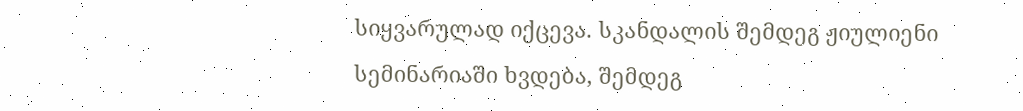სიყვარულად იქცევა. სკანდალის შემდეგ ჟიულიენი სემინარიაში ხვდება, შემდეგ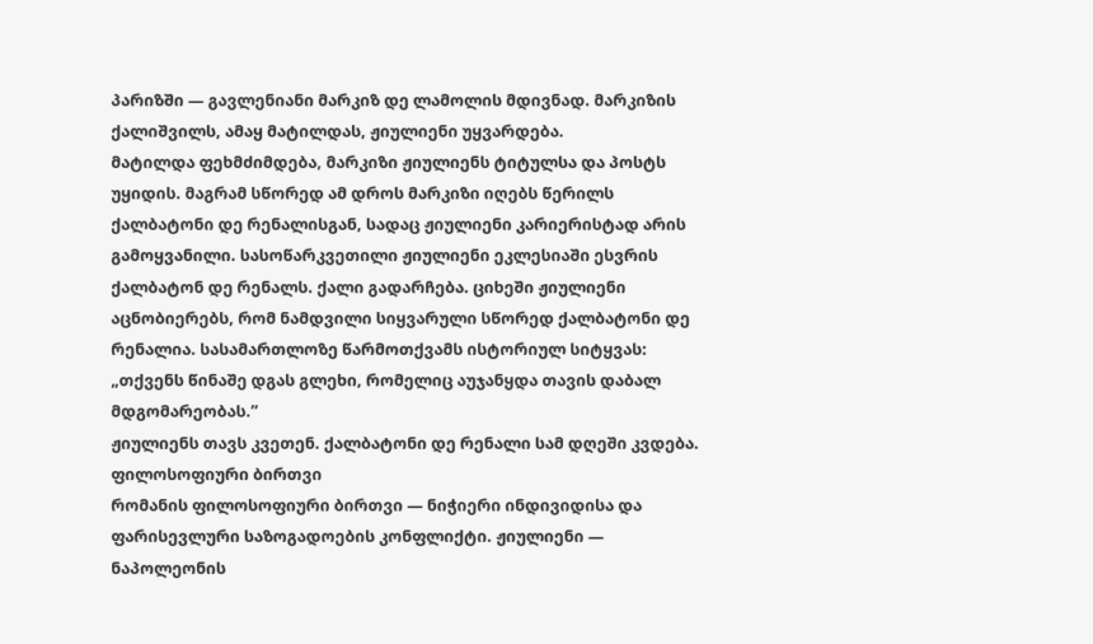პარიზში — გავლენიანი მარკიზ დე ლამოლის მდივნად. მარკიზის ქალიშვილს, ამაყ მატილდას, ჟიულიენი უყვარდება.
მატილდა ფეხმძიმდება, მარკიზი ჟიულიენს ტიტულსა და პოსტს უყიდის. მაგრამ სწორედ ამ დროს მარკიზი იღებს წერილს ქალბატონი დე რენალისგან, სადაც ჟიულიენი კარიერისტად არის გამოყვანილი. სასოწარკვეთილი ჟიულიენი ეკლესიაში ესვრის ქალბატონ დე რენალს. ქალი გადარჩება. ციხეში ჟიულიენი აცნობიერებს, რომ ნამდვილი სიყვარული სწორედ ქალბატონი დე რენალია. სასამართლოზე წარმოთქვამს ისტორიულ სიტყვას:
„თქვენს წინაშე დგას გლეხი, რომელიც აუჯანყდა თავის დაბალ მდგომარეობას.”
ჟიულიენს თავს კვეთენ. ქალბატონი დე რენალი სამ დღეში კვდება.
ფილოსოფიური ბირთვი
რომანის ფილოსოფიური ბირთვი — ნიჭიერი ინდივიდისა და ფარისევლური საზოგადოების კონფლიქტი. ჟიულიენი — ნაპოლეონის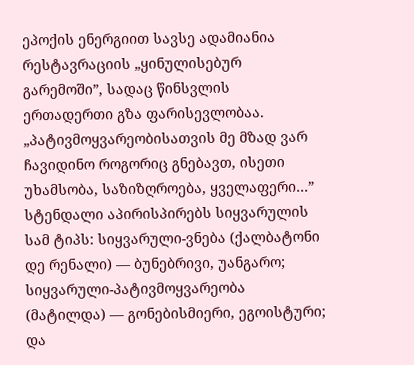ეპოქის ენერგიით სავსე ადამიანია რესტავრაციის „ყინულისებურ გარემოში”, სადაც წინსვლის ერთადერთი გზა ფარისევლობაა.
„პატივმოყვარეობისათვის მე მზად ვარ ჩავიდინო როგორიც გნებავთ, ისეთი უხამსობა, საზიზღროება, ყველაფერი…”
სტენდალი აპირისპირებს სიყვარულის სამ ტიპს: სიყვარული-ვნება (ქალბატონი დე რენალი) — ბუნებრივი, უანგარო; სიყვარული-პატივმოყვარეობა (მატილდა) — გონებისმიერი, ეგოისტური; და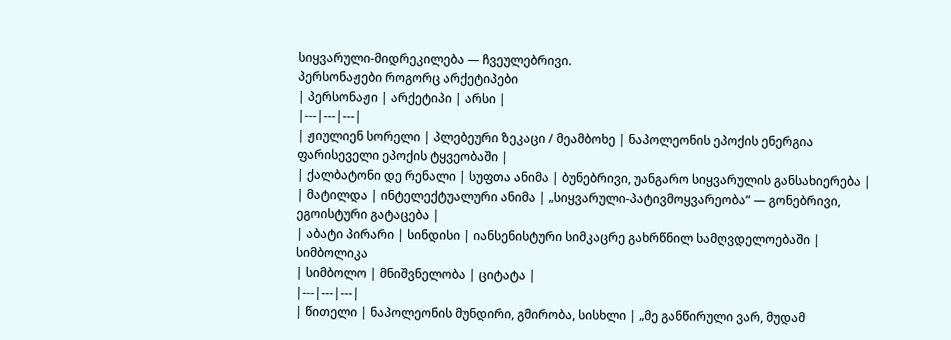სიყვარული-მიდრეკილება — ჩვეულებრივი.
პერსონაჟები როგორც არქეტიპები
| პერსონაჟი | არქეტიპი | არსი |
|---|---|---|
| ჟიულიენ სორელი | პლებეური ზეკაცი / მეამბოხე | ნაპოლეონის ეპოქის ენერგია ფარისეველი ეპოქის ტყვეობაში |
| ქალბატონი დე რენალი | სუფთა ანიმა | ბუნებრივი, უანგარო სიყვარულის განსახიერება |
| მატილდა | ინტელექტუალური ანიმა | „სიყვარული-პატივმოყვარეობა” — გონებრივი, ეგოისტური გატაცება |
| აბატი პირარი | სინდისი | იანსენისტური სიმკაცრე გახრწნილ სამღვდელოებაში |
სიმბოლიკა
| სიმბოლო | მნიშვნელობა | ციტატა |
|---|---|---|
| წითელი | ნაპოლეონის მუნდირი, გმირობა, სისხლი | „მე განწირული ვარ, მუდამ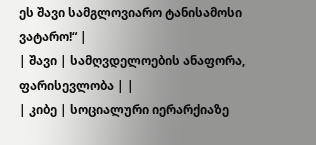ეს შავი სამგლოვიარო ტანისამოსი ვატარო!“ |
| შავი | სამღვდელოების ანაფორა, ფარისევლობა | |
| კიბე | სოციალური იერარქიაზე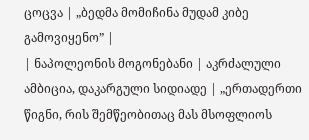ცოცვა | „ბედმა მომიჩინა მუდამ კიბე გამოვიყენო” |
| ნაპოლეონის მოგონებანი | აკრძალული ამბიცია, დაკარგული სიდიადე | „ერთადერთი წიგნი, რის შემწეობითაც მას მსოფლიოს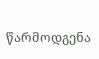წარმოდგენა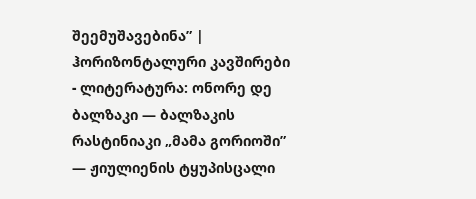შეემუშავებინა” |
ჰორიზონტალური კავშირები
- ლიტერატურა: ონორე დე ბალზაკი — ბალზაკის რასტინიაკი „მამა გორიოში” — ჟიულიენის ტყუპისცალი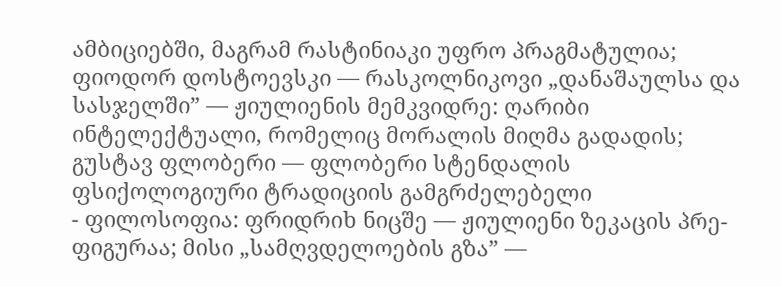ამბიციებში, მაგრამ რასტინიაკი უფრო პრაგმატულია; ფიოდორ დოსტოევსკი — რასკოლნიკოვი „დანაშაულსა და სასჯელში” — ჟიულიენის მემკვიდრე: ღარიბი ინტელექტუალი, რომელიც მორალის მიღმა გადადის; გუსტავ ფლობერი — ფლობერი სტენდალის ფსიქოლოგიური ტრადიციის გამგრძელებელი
- ფილოსოფია: ფრიდრიხ ნიცშე — ჟიულიენი ზეკაცის პრე-ფიგურაა; მისი „სამღვდელოების გზა” —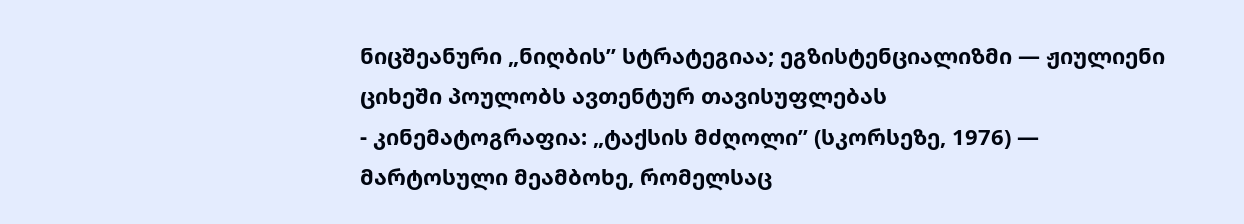ნიცშეანური „ნიღბის” სტრატეგიაა; ეგზისტენციალიზმი — ჟიულიენი ციხეში პოულობს ავთენტურ თავისუფლებას
- კინემატოგრაფია: „ტაქსის მძღოლი” (სკორსეზე, 1976) — მარტოსული მეამბოხე, რომელსაც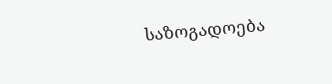საზოგადოება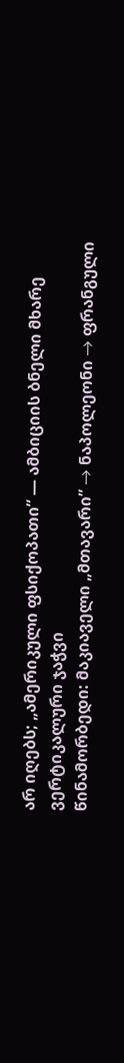არ იღებს; „ამერიკული ფსიქოპათი” — ამბიციის ბნელი მხარე
ვერტიკალური ჯაჭვი
წინამორბედი: მაკიაველი „მთავარი” → ნაპოლეონი → ფრანგული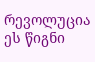რევოლუცია
ეს წიგნი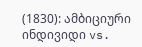(1830): ამბიციური ინდივიდი vs.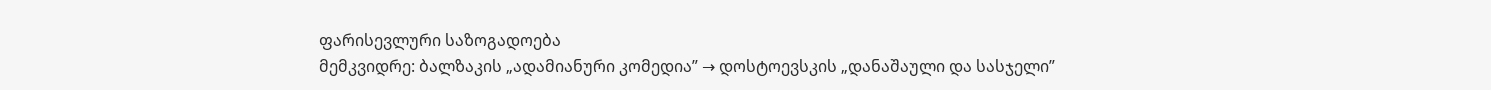ფარისევლური საზოგადოება
მემკვიდრე: ბალზაკის „ადამიანური კომედია” → დოსტოევსკის „დანაშაული და სასჯელი”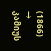(1866) → კამიუს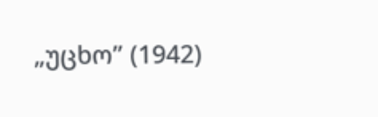„უცხო” (1942)